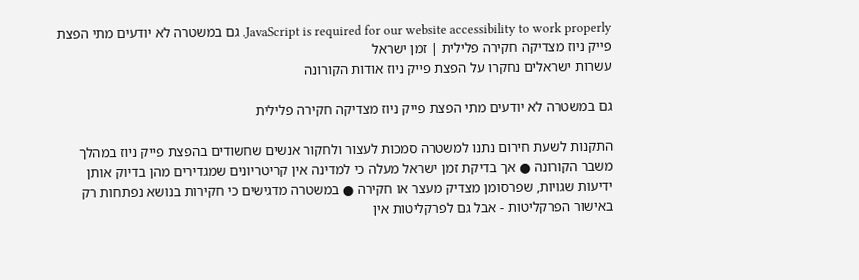JavaScript is required for our website accessibility to work properly. גם במשטרה לא יודעים מתי הפצת פייק ניוז מצדיקה חקירה פלילית | זמן ישראל
עשרות ישראלים נחקרו על הפצת פייק ניוז אודות הקורונה

גם במשטרה לא יודעים מתי הפצת פייק ניוז מצדיקה חקירה פלילית

התקנות לשעת חירום נתנו למשטרה סמכות לעצור ולחקור אנשים שחשודים בהפצת פייק ניוז במהלך משבר הקורונה ● אך בדיקת זמן ישראל מעלה כי למדינה אין קריטריונים שמגדירים מהן בדיוק אותן ידיעות שגויות, שפרסומן מצדיק מעצר או חקירה ● במשטרה מדגישים כי חקירות בנושא נפתחות רק באישור הפרקליטות - אבל גם לפרקליטות אין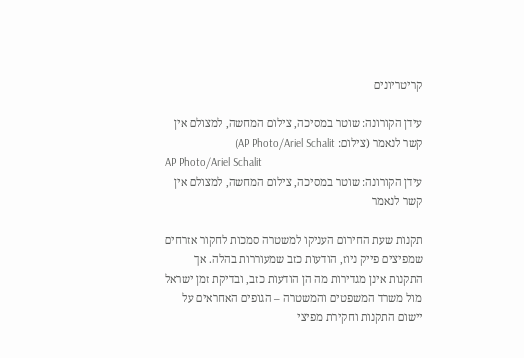קריטריונים

עידן הקורונה: שוטר במסיכה, צילום המחשה, למצולם אין קשר לנאמר (צילום: AP Photo/Ariel Schalit)
AP Photo/Ariel Schalit
עידן הקורונה: שוטר במסיכה, צילום המחשה, למצולם אין קשר לנאמר

תקנות שעת החירום העניקו למשטרה סמכות לחקור אזרחים שמפיצים פייק ניוז, הודעות כזב שמעוררות בהלה. אך התקנות אינן מגדירות מה הן הודעות כזב, ובדיקת זמן ישראל מול משרד המשפטים והמשטרה – הגופים האחראים על יישום התקנות וחקירת מפיצי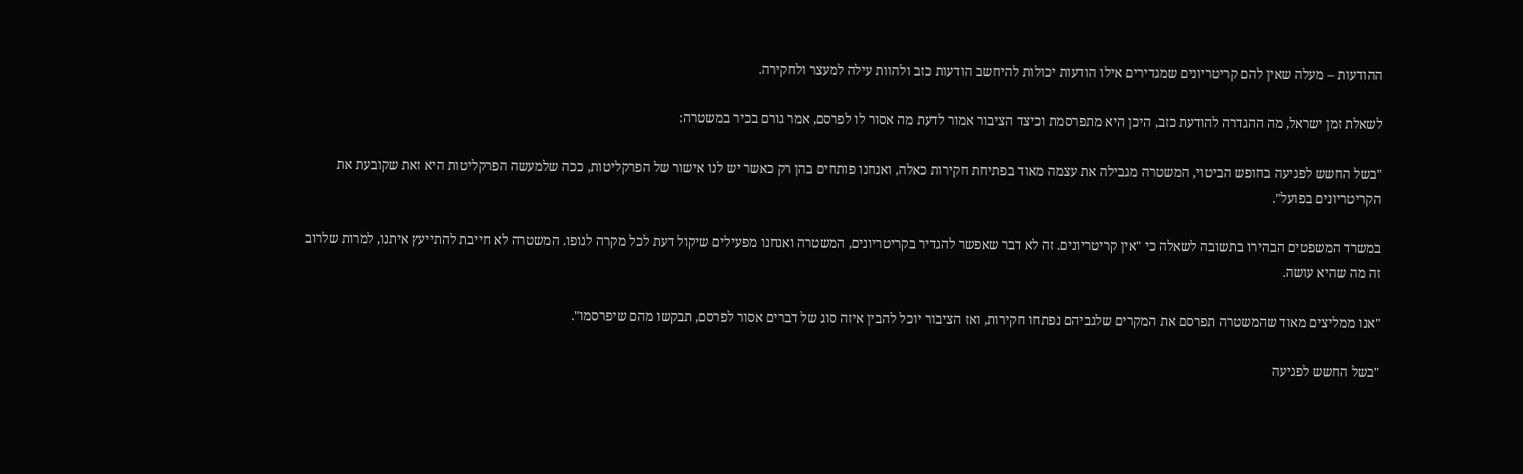ההודעות – מעלה שאין להם קריטריונים שמגדירים אילו הודעות יכולות להיחשב הודעות כזב ולהוות עילה למעצר ולחקירה.

לשאלת זמן ישראל, מה ההגדרה להודעת כזב, היכן היא מתפרסמת וכיצד הציבור אמור לדעת מה אסור לו לפרסם, אמר גורם בכיר במשטרה:

"בשל החשש לפגיעה בחופש הביטוי, המשטרה מגבילה את עצמה מאוד בפתיחת חקירות כאלה, ואנחנו פותחים בהן רק כאשר יש לנו אישור של הפרקליטות, ככה שלמעשה הפרקליטות היא זאת שקובעת את הקריטריונים בפועל".

במשרד המשפטים הבהירו בתשובה לשאלה כי "אין קריטריונים. זה לא דבר שאפשר להגדיר בקריטריונים, המשטרה ואנחנו מפעילים שיקול דעת לכל מקרה לגופו. המשטרה לא חייבת להתייעץ איתנו, למרות שלרוב זה מה שהיא עושה.

"אנו ממליצים מאוד שהמשטרה תפרסם את המקרים שלגביהם נפתחו חקירות, ואז הציבור יוכל להבין איזה סוג של דברים אסור לפרסם, תבקשו מהם שיפרסמו".

"בשל החשש לפגיעה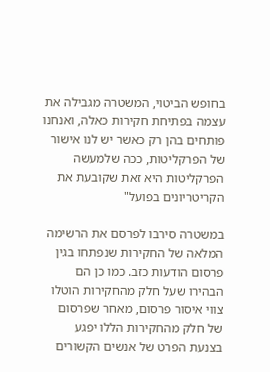בחופש הביטוי, המשטרה מגבילה את עצמה בפתיחת חקירות כאלה, ואנחנו פותחים בהן רק כאשר יש לנו אישור של הפרקליטות, ככה שלמעשה הפרקליטות היא זאת שקובעת את הקריטריונים בפועל"

במשטרה סירבו לפרסם את הרשימה המלאה של החקירות שנפתחו בגין פרסום הודעות כזב. כמו כן הם הבהירו שעל חלק מהחקירות הוטלו צווי איסור פרסום, מאחר שפרסום של חלק מהחקירות הללו יפגע בצנעת הפרט של אנשים הקשורים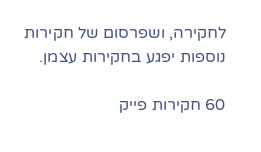לחקירה, ושפרסום של חקירות נוספות יפגע בחקירות עצמן.

60 חקירות פייק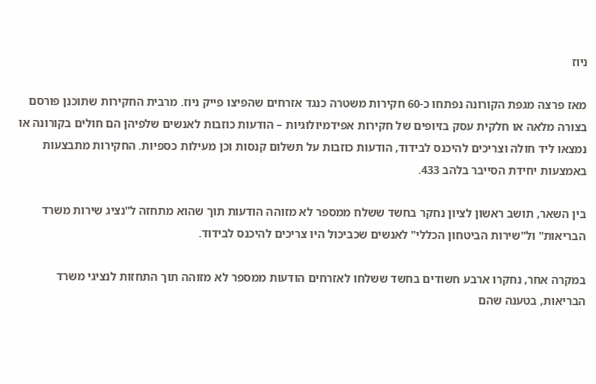ניוז

מאז פרצה מגפת הקורונה נפתחו כ-60 חקירות משטרה כנגד אזרחים שהפיצו פייק ניוז. מרבית החקירות שתוכנן פורסם בצורה מלאה או חלקית עסק בזיופים של חקירות אפידמיולוגיות – הודעות כוזבות לאנשים שלפיהן הם חולים בקורונה או נמצאו ליד חולה וצריכים להיכנס לבידוד, הודעות כוזבות על תשלום קנסות וכן מעילות כספיות. החקירות מתבצעות באמצעות יחידת הסייבר בלהב 433.

בין השאר, תושב ראשון לציון נחקר בחשד ששלח ממספר לא מזוהה הודעות תוך שהוא מתחזה ל"נציג שירות משרד הבריאות" ול"שירות הביטחון הכללי" לאנשים שכביכול היו צריכים להיכנס לבידוד.

במקרה אחר, נחקרו ארבע חשודים בחשד ששלחו לאזרחים הודעות ממספר לא מזוהה תוך התחזות לנציגי משרד הבריאות, בטענה שהם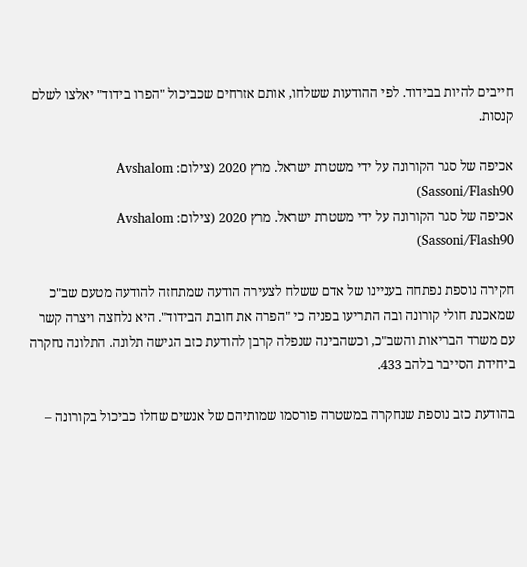חייבים להיות בבידוד. לפי ההודעות ששלחו, אותם אזרחים שכביכול "הפרו בידוד" יאלצו לשלם קנסות.

אכיפה של סגר הקורונה על ידי משטרת ישראל. מרץ 2020 (צילום: Avshalom Sassoni/Flash90)
אכיפה של סגר הקורונה על ידי משטרת ישראל. מרץ 2020 (צילום: Avshalom Sassoni/Flash90)

חקירה נוספת נפתחה בעניינו של אדם ששלח לצעירה הודעה שמתחזה להודעה מטעם שב"כ שמאכנת חולי קורונה ובה התריעו בפניה כי "הפרה את חובת הבידוד". היא נלחצה ויצרה קשר עם משרד הבריאות והשב"כ, וכשהבינה שנפלה קרבן להודעת כזב הגישה תלונה. התלונה נחקרה ביחידת הסייבר בלהב 433.

בהודעת כזב נוספת שנחקרה במשטרה פורסמו שמותיהם של אנשים שחלו כביכול בקורונה –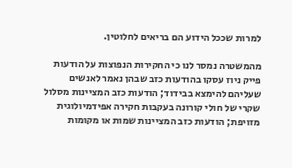למרות שככל הידוע הם בריאים לחלוטין.

מהמשטרה נמסר לנו כי החקירות הנפוצות על הודעות פייק ניוז עסקו בהודעות כזב שבהן נאמר לאנשים שעליהם להימצא בבידוד; הודעות כזב המציינות מסלול שקרי של חולי קורונה בעקבות חקירה אפידמיולוגית מזויפת; הודעות כזב המציינות שמות או מקומות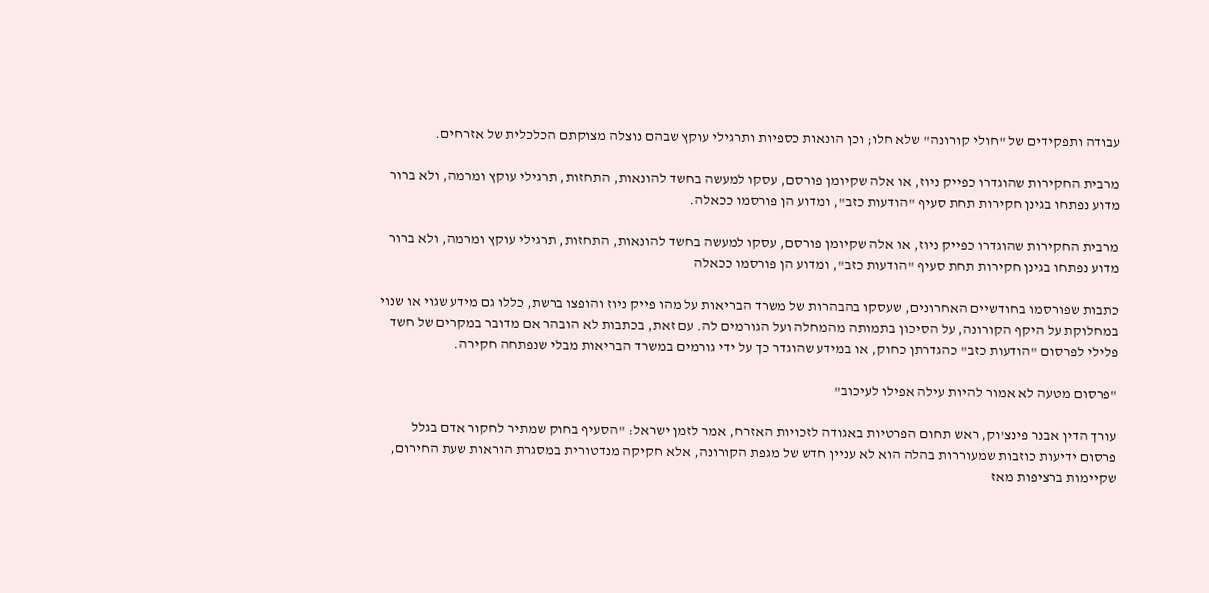עבודה ותפקידים של "חולי קורונה" שלא חלו; וכן הונאות כספיות ותרגילי עוקץ שבהם נוצלה מצוקתם הכלכלית של אזרחים.

מרבית החקירות שהוגדרו כפייק ניוז, או אלה שקיומן פורסם, עסקו למעשה בחשד להונאות, התחזות, תרגילי עוקץ ומרמה, ולא ברור מדוע נפתחו בגינן חקירות תחת סעיף "הודעות כזב", ומדוע הן פורסמו ככאלה.

מרבית החקירות שהוגדרו כפייק ניוז, או אלה שקיומן פורסם, עסקו למעשה בחשד להונאות, התחזות, תרגילי עוקץ ומרמה, ולא ברור מדוע נפתחו בגינן חקירות תחת סעיף "הודעות כזב", ומדוע הן פורסמו ככאלה

כתבות שפורסמו בחודשיים האחרונים, שעסקו בהבהרות של משרד הבריאות על מהו פייק ניוז והופצו ברשת, כללו גם מידע שגוי או שנוי במחלוקת על היקף הקורונה, על הסיכון בתמותה מהמחלה ועל הגורמים לה. עם זאת, בכתבות לא הובהר אם מדובר במקרים של חשד פלילי לפרסום "הודעות כזב" כהגדרתן כחוק, או במידע שהוגדר כך על ידי גורמים במשרד הבריאות מבלי שנפתחה חקירה.

"פרסום מטעה לא אמור להיות עילה אפילו לעיכוב"

עורך הדין אבנר פינצ'וק, ראש תחום הפרטיות באגודה לזכויות האזרח, אמר לזמן ישראל: "הסעיף בחוק שמתיר לחקור אדם בגלל פרסום ידיעות כוזבות שמעוררות בהלה הוא לא עניין חדש של מגפת הקורונה, אלא חקיקה מנדטורית במסגרת הוראות שעת החירום, שקיימות ברציפות מאז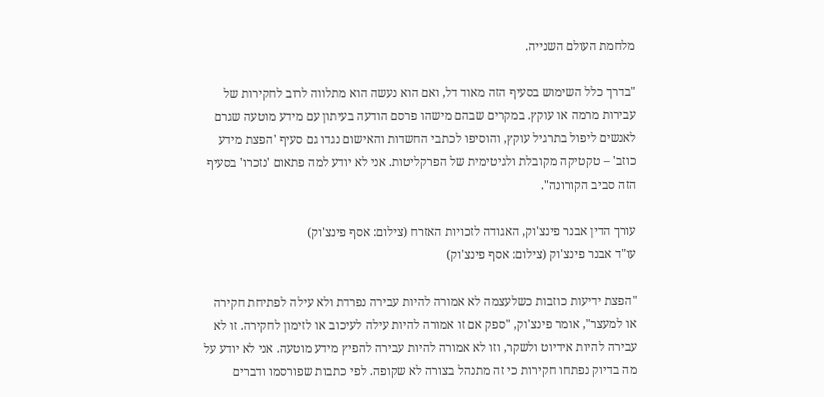מלחמת העולם השנייה.

"בדרך כלל השימוש בסעיף הזה מאוד דל, ואם הוא נעשה הוא מתלווה לרוב לחקירות של עבירות מרמה או עוקץ. במקרים שבהם מישהו פרסם הודעה בעיתון עם מידע מוטעה שגרם לאנשים ליפול בתרגיל עוקץ, והוסיפו לכתבי החשדות והאישום נגדו גם סעיף 'הפצת מידע כוזב' – טקטיקה מקובלת ולגיטימית של הפרקליטות. אני לא יודע למה פתאום 'נזכרו' בסעיף הזה סביב הקורונה".

עורך הדין אבנר פינצ'וק, האגודה לזכויות האזרח (צילום: אסף פינצ'וק)
עו"ד אבנר פינצ'וק (צילום: אסף פינצ'וק)

"הפצת ידיעות כוזבות כשלעצמה לא אמורה להיות עבירה נפרדת ולא עילה לפתיחת חקירה או למעצר", אומר פינצ'וק, "ספק אם זו אמורה להיות עילה לעיכוב או לזימון לחקירה. זו לא עבירה להיות אידיוט ולשקר, וזו לא אמורה להיות עבירה להפיץ מידע מוטעה. אני לא יודע על מה בדיוק נפתחו חקירות כי זה מתנהל בצורה לא שקופה. לפי כתבות שפורסמו ודברים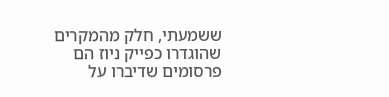ששמעתי, חלק מהמקרים שהוגדרו כפייק ניוז הם פרסומים שדיברו על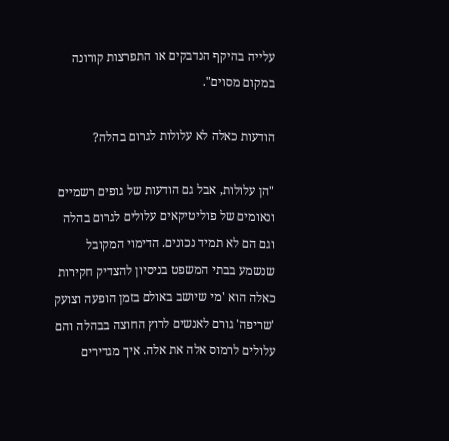עלייה בהיקף הנדבקים או התפרצות קורונה במקום מסוים".

הודעות כאלה לא עלולות לגרום בהלה?

"הן עלולות, אבל גם הודעות של גופים רשמיים ונאומים של פוליטיקאים עלולים לגרום בהלה וגם הם לא תמיד נכונים. הדימוי המקובל שנשמע בבתי המשפט בניסיון להצדיק חקירות כאלה הוא 'מי שיושב באולם בזמן הופעה וצועק 'שריפה' גורם לאנשים לרוץ החוצה בבהלה והם עלולים לרמוס אלה את אלה. איך מגדירים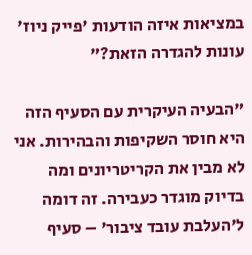במציאות איזה הודעות 'פייק ניוז' עונות להגדרה הזאת?"

"הבעיה העיקרית עם הסעיף הזה היא חוסר השקיפות והבהירות. אני לא מבין את הקריטריונים ומה בדיוק מוגדר כעבירה. זה דומה ל'העלבת עובד ציבור' – סעיף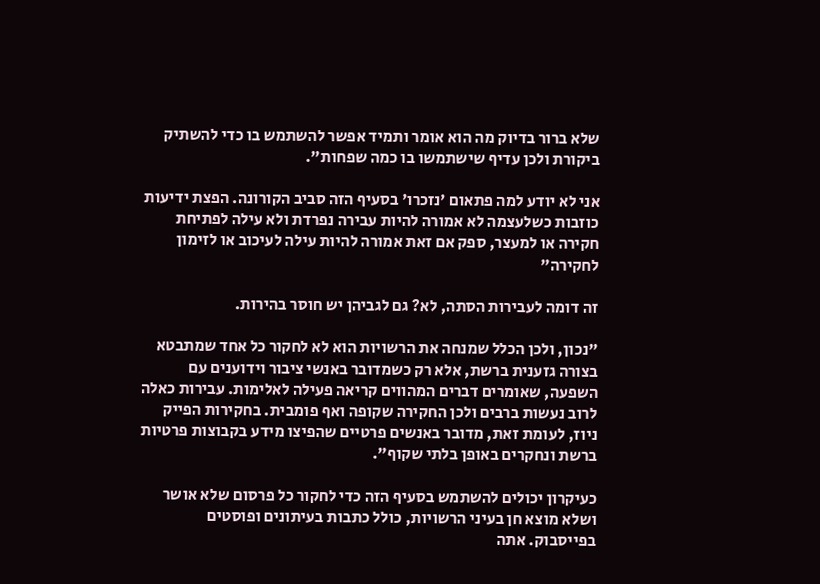שלא ברור בדיוק מה הוא אומר ותמיד אפשר להשתמש בו כדי להשתיק ביקורת ולכן עדיף שישתמשו בו כמה שפחות".

אני לא יודע למה פתאום 'נזכרו' בסעיף הזה סביב הקורונה. הפצת ידיעות כוזבות כשלעצמה לא אמורה להיות עבירה נפרדת ולא עילה לפתיחת חקירה או למעצר, ספק אם זאת אמורה להיות עילה לעיכוב או לזימון לחקירה"

זה דומה לעבירות הסתה, לא? גם לגביהן יש חוסר בהירות.

"נכון, ולכן הכלל שמנחה את הרשויות הוא לא לחקור כל אחד שמתבטא בצורה גזענית ברשת, אלא רק כשמדובר באנשי ציבור וידוענים עם השפעה, שאומרים דברים המהווים קריאה פעילה לאלימות. עבירות כאלה לרוב נעשות ברבים ולכן החקירה שקופה ואף פומבית. בחקירות הפייק ניוז, לעומת זאת, מדובר באנשים פרטיים שהפיצו מידע בקבוצות פרטיות ברשת ונחקרים באופן בלתי שקוף".

כעיקרון יכולים להשתמש בסעיף הזה כדי לחקור כל פרסום שלא אושר ושלא מוצא חן בעיני הרשויות, כולל כתבות בעיתונים ופוסטים בפייסבוק. אתה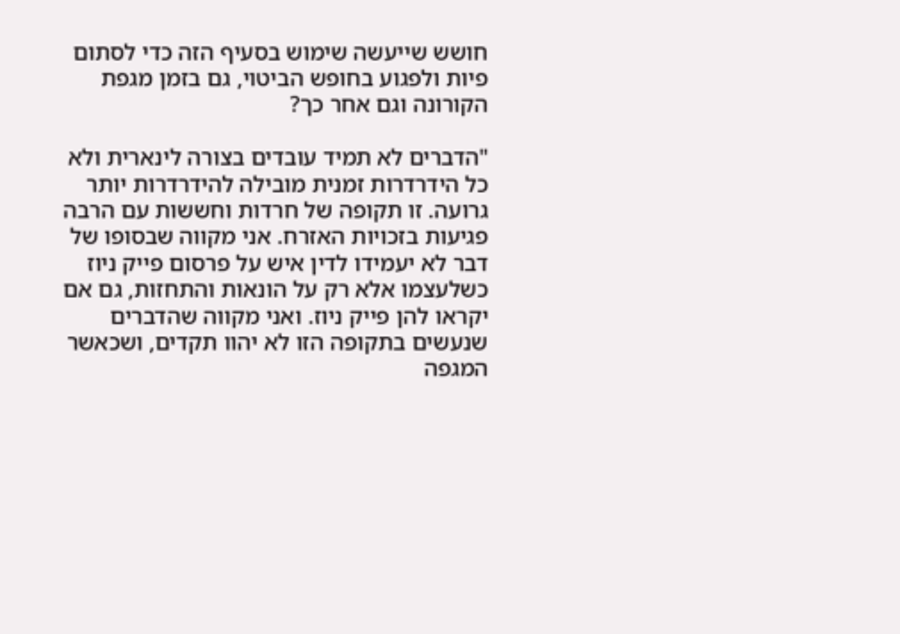חושש שייעשה שימוש בסעיף הזה כדי לסתום פיות ולפגוע בחופש הביטוי, גם בזמן מגפת הקורונה וגם אחר כך?

"הדברים לא תמיד עובדים בצורה לינארית ולא כל הידרדרות זמנית מובילה להידרדרות יותר גרועה. זו תקופה של חרדות וחששות עם הרבה פגיעות בזכויות האזרח. אני מקווה שבסופו של דבר לא יעמידו לדין איש על פרסום פייק ניוז כשלעצמו אלא רק על הונאות והתחזות, גם אם יקראו להן פייק ניוז. ואני מקווה שהדברים שנעשים בתקופה הזו לא יהוו תקדים, ושכאשר המגפה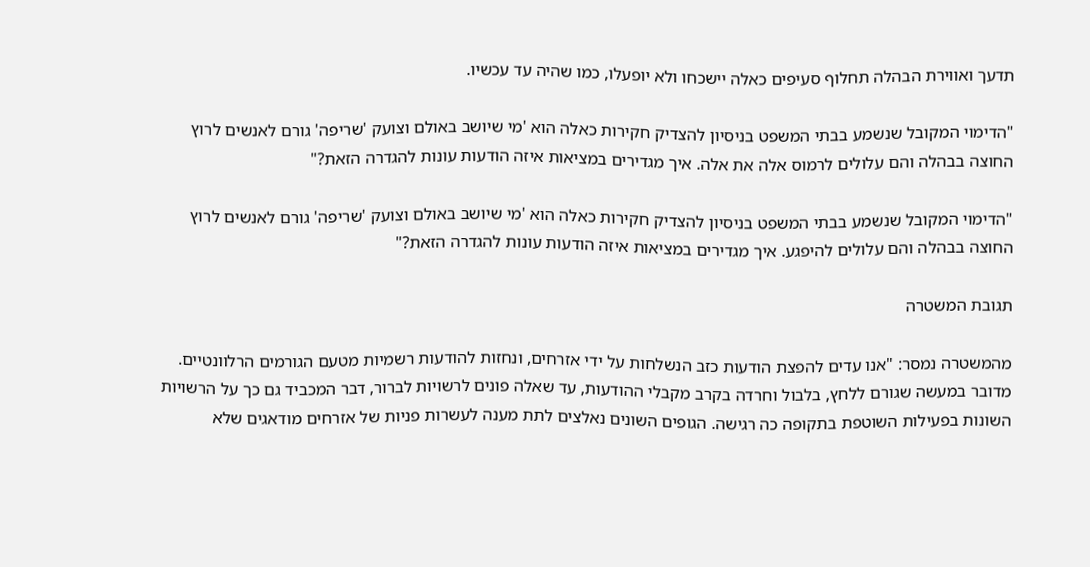תדעך ואווירת הבהלה תחלוף סעיפים כאלה יישכחו ולא יופעלו, כמו שהיה עד עכשיו.

"הדימוי המקובל שנשמע בבתי המשפט בניסיון להצדיק חקירות כאלה הוא 'מי שיושב באולם וצועק 'שריפה' גורם לאנשים לרוץ החוצה בבהלה והם עלולים לרמוס אלה את אלה. איך מגדירים במציאות איזה הודעות עונות להגדרה הזאת?"

"הדימוי המקובל שנשמע בבתי המשפט בניסיון להצדיק חקירות כאלה הוא 'מי שיושב באולם וצועק 'שריפה' גורם לאנשים לרוץ החוצה בבהלה והם עלולים להיפגע. איך מגדירים במציאות איזה הודעות עונות להגדרה הזאת?"

תגובת המשטרה

מהמשטרה נמסר: "אנו עדים להפצת הודעות כזב הנשלחות על ידי אזרחים, ונחזות להודעות רשמיות מטעם הגורמים הרלוונטיים. מדובר במעשה שגורם ללחץ, בלבול וחרדה בקרב מקבלי ההודעות, עד שאלה פונים לרשויות לברור, דבר המכביד גם כך על הרשויות השונות בפעילות השוטפת בתקופה כה רגישה. הגופים השונים נאלצים לתת מענה לעשרות פניות של אזרחים מודאגים שלא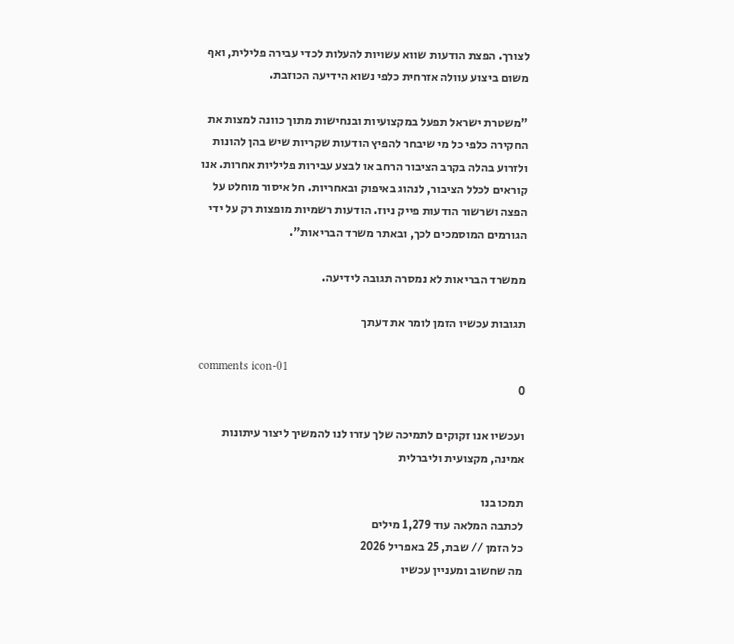לצורך. הפצת הודעות שווא עשויות להעלות לכדי עבירה פלילית, ואף משום ביצוע עוולה אזרחית כלפי נשוא הידיעה הכוזבת.

"משטרת ישראל תפעל במקצועיות ובנחישות מתוך כוונה למצות את החקירה כלפי כל מי שיבחר להפיץ הודעות שקריות שיש בהן להונות ולזרוע בהלה בקרב הציבור הרחב או לבצע עבירות פליליות אחרות. אנו קוראים לכלל הציבור, לנהוג באיפוק ובאחריות. חל איסור מוחלט על הפצה ושרשור הודעות פייק ניוז. הודעות רשמיות מופצות רק על ידי הגורמים המוסמכים לכך, ובאתר משרד הבריאות".

ממשרד הבריאות לא נמסרה תגובה לידיעה.

תגובות עכשיו הזמן לומר את דעתך

comments icon-01
0

ועכשיו אנו זקוקים לתמיכה שלך עזרו לנו להמשיך ליצור עיתונות אמינה, מקצועית וליברלית

תמכו בנו
לכתבה המלאה עוד 1,279 מילים
כל הזמן // שבת, 25 באפריל 2026
מה שחשוב ומעניין עכשיו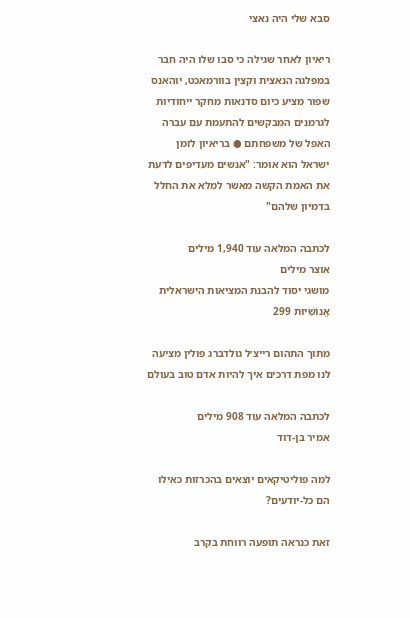סבא שלי היה נאצי

ריאיון לאחר שגילה כי סבו שלו היה חבר במפלגה הנאצית וקצין בוורמאכט, יוהאנס שפור מציע כיום סדנאות מחקר ייחודיות לגרמנים המבקשים להתעמת עם עברה האפל של משפחתם ● בריאיון לזמן ישראל הוא אומר: "אנשים מעדיפים לדעת את האמת הקשה מאשר למלא את החלל בדמיון שלהם"

לכתבה המלאה עוד 1,940 מילים
אוצר מילים
מושגי יסוד להבנת המציאות הישראלית
אֱנוֹשִׁיּוּת 299

מתוך התהום רייצ׳ל גולדברג פולין מציעה לנו מפת דרכים איך להיות אדם טוב בעולם

לכתבה המלאה עוד 908 מילים
אמיר בן-דוד

למה פוליטיקאים יוצאים בהכרזות כאילו הם כל-יודעים?

זאת כנראה תופעה רווחת בקרב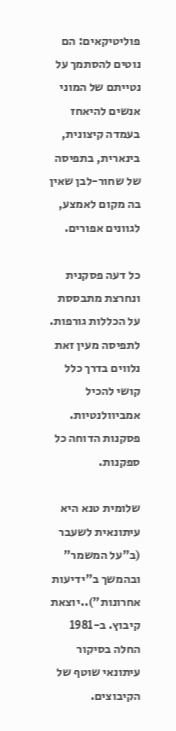פוליטיקאים: הם נוטים להסתמך על נטייתם של המוני אנשים להיאחז בעמדה קיצונית, בינארית, בתפיסה של שחור-לבן שאין בה מקום לאמצע, לגוונים אפורים.

כל דעה פסקנית ונחרצת מתבססת על הכללות גורפות. לתפיסה מעין זאת נלווים בדרך כלל קושי להכיל אמביוולנטיות. פסקנות הדוחה כל ספקנות.

שלומית טנא היא עיתונאית לשעבר (ב"על המשמר" ובהמשך ב"ידיעות אחרונות")..יוצאת קיבוץ. ב-1981 החלה בסיקור עיתונאי שוטף של הקיבוצים.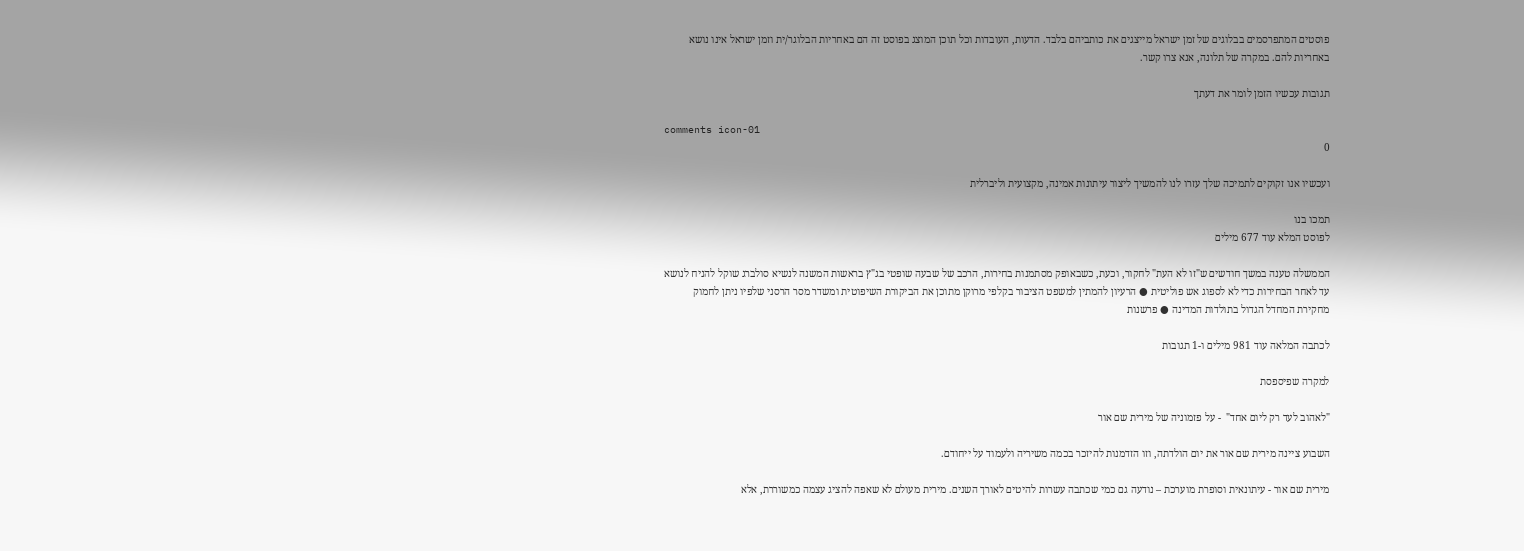פוסטים המתפרסמים בבלוגים של זמן ישראל מייצגים את כותביהם בלבד. הדעות, העובדות וכל תוכן המוצג בפוסט זה הם באחריות הבלוגר/ית וזמן ישראל אינו נושא באחריות להם. במקרה של תלונה, אנא צרו קשר.

תגובות עכשיו הזמן לומר את דעתך

comments icon-01
0

ועכשיו אנו זקוקים לתמיכה שלך עזרו לנו להמשיך ליצור עיתונות אמינה, מקצועית וליברלית

תמכו בנו
לפוסט המלא עוד 677 מילים

הממשלה טענה במשך חודשים ש"זו לא העת" לחקור, וכעת, כשבאופק מסתמנות בחירות, הרכב של שבעה שופטי בג"ץ בראשות המשנה לנשיא סולברג שוקל להניח לנושא עד לאחר הבחירות כדי לא לספוג אש פוליטית ● הרעיון להמתין למשפט הציבור בקלפי מרוקן מתוכן את הביקורת השיפוטית ומשדר מסר הרסני שלפיו ניתן לחמוק מחקירת המחדל הגדול בתולדות המדינה ● פרשנות

לכתבה המלאה עוד 981 מילים ו-1 תגובות

למקרה שפיספסת

"לאהוב לעד רק ליום אחד"  - על פזמוניה של מירית שם אור

השבוע ציינה מירית שם אור את יום הולדתה, וזו הזדמנות להיזכר בכמה משיריה ולעמוד על ייחודם.

מירית שם אור - עיתונאית וסופרת מוערכת – נודעה גם כמי שכתבה עשרות להיטים לאורך השנים. מירית מעולם לא שאפה להציג עצמה כמשוררת, אלא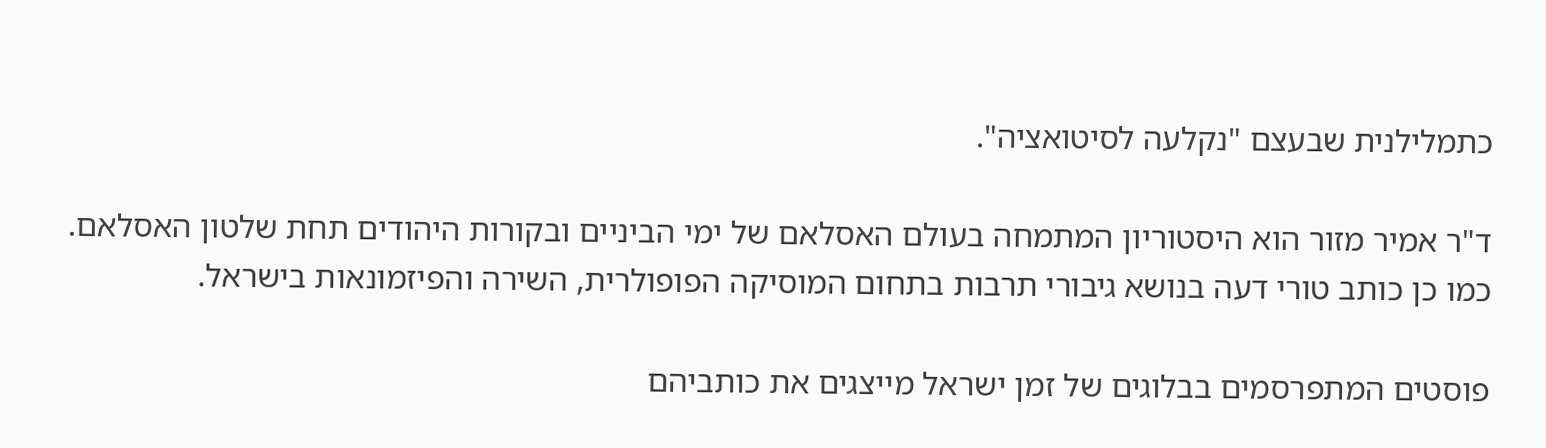כתמלילנית שבעצם "נקלעה לסיטואציה".

ד"ר אמיר מזור הוא היסטוריון המתמחה בעולם האסלאם של ימי הביניים ובקורות היהודים תחת שלטון האסלאם. כמו כן כותב טורי דעה בנושא גיבורי תרבות בתחום המוסיקה הפופולרית, השירה והפיזמונאות בישראל.

פוסטים המתפרסמים בבלוגים של זמן ישראל מייצגים את כותביהם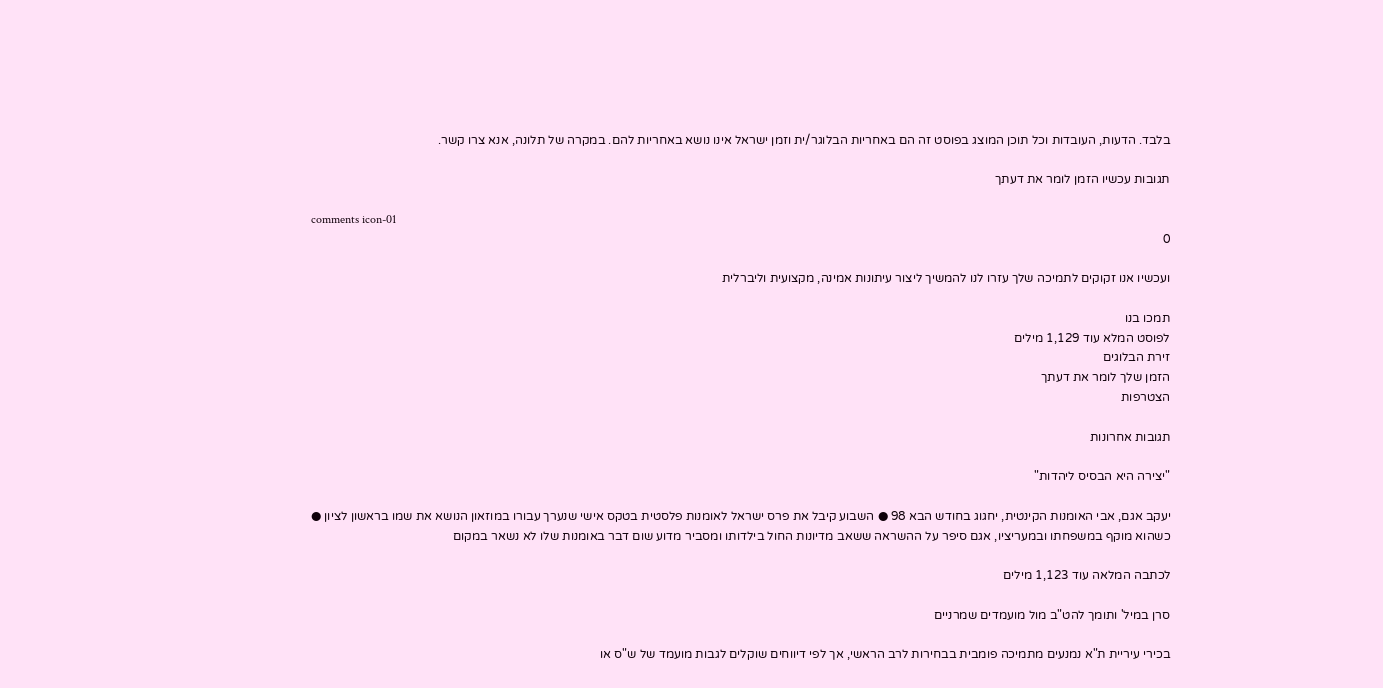בלבד. הדעות, העובדות וכל תוכן המוצג בפוסט זה הם באחריות הבלוגר/ית וזמן ישראל אינו נושא באחריות להם. במקרה של תלונה, אנא צרו קשר.

תגובות עכשיו הזמן לומר את דעתך

comments icon-01
0

ועכשיו אנו זקוקים לתמיכה שלך עזרו לנו להמשיך ליצור עיתונות אמינה, מקצועית וליברלית

תמכו בנו
לפוסט המלא עוד 1,129 מילים
זירת הבלוגים
הזמן שלך לומר את דעתך
הצטרפות

תגובות אחרונות

"יצירה היא הבסיס ליהדות"

יעקב אגם, אבי האומנות הקינטית, יחגוג בחודש הבא 98 ● השבוע קיבל את פרס ישראל לאומנות פלסטית בטקס אישי שנערך עבורו במוזאון הנושא את שמו בראשון לציון ● כשהוא מוקף במשפחתו ובמעריציו, אגם סיפר על ההשראה ששאב מדיונות החול בילדותו ומסביר מדוע שום דבר באומנות שלו לא נשאר במקום

לכתבה המלאה עוד 1,123 מילים

סרן במיל' ותומך להט"ב מול מועמדים שמרניים

בכירי עיריית ת"א נמנעים מתמיכה פומבית בבחירות לרב הראשי, אך לפי דיווחים שוקלים לגבות מועמד של ש"ס או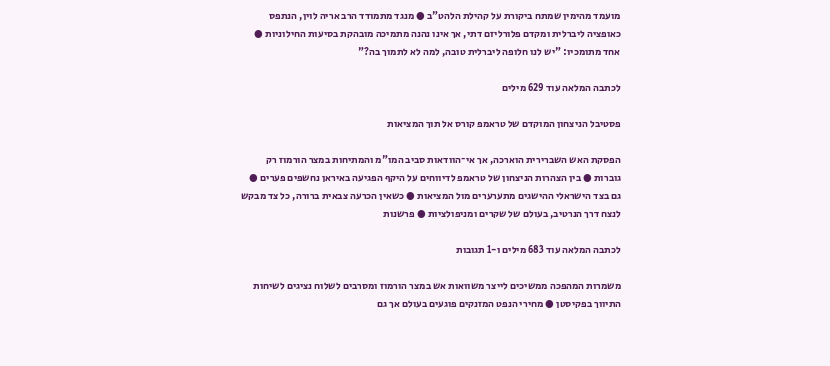מועמד מהימין שמתח ביקורת על קהילת הלהט"ב ● מנגד מתמודד הרב אריה לוין, הנתפס כאופציה ליברלית ומקדם פלורליזם דתי, אך אינו נהנה מתמיכה מובהקת בסיעות החילוניות ● אחד מתומכיו: "יש לנו חלופה ליברלית טובה, למה לא לתמוך בה?"

לכתבה המלאה עוד 629 מילים

פסטיבל הניצחון המוקדם של טראמפ קורס אל תוך המציאות

הפסקת האש השברירית הוארכה, אך אי־הוודאות סביב המו"מ והמתיחות במצר הורמוז רק גוברות ● בין הצהרות הניצחון של טראמפ לדיווחים על היקף הפגיעה באיראן נחשפים פערים ● גם בצד הישראלי ההישגים מתערערים מול המציאות ● כשאין הכרעה צבאית ברורה, כל צד מבקש לנצח דרך הנרטיב, בעולם של שקרים ומניפולציות ● פרשנות

לכתבה המלאה עוד 683 מילים ו-1 תגובות

משמרות המהפכה ממשיכים לייצר משוואות אש במצר הורמוז ומסרבים לשלוח נציגים לשיחות התיווך בפקיסטן ● מחירי הנפט המזנקים פוגעים בעולם אך גם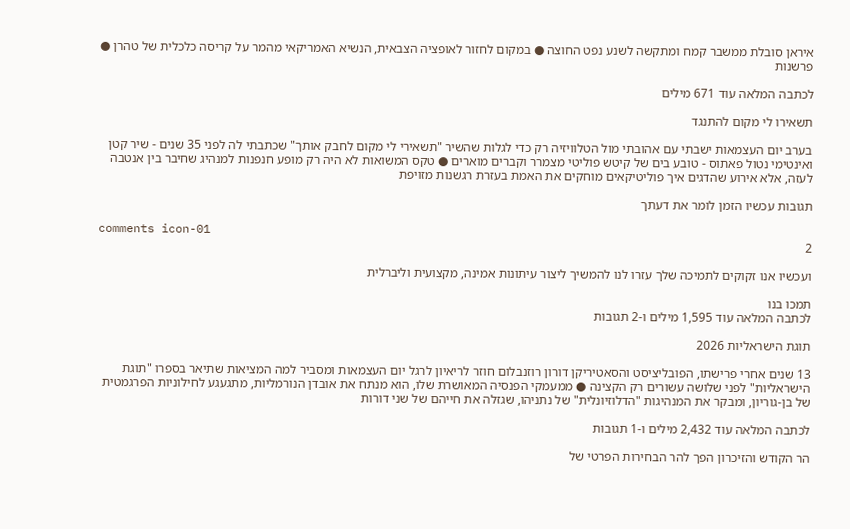איראן סובלת ממשבר קמח ומתקשה לשנע נפט החוצה ● במקום לחזור לאופציה הצבאית, הנשיא האמריקאי מהמר על קריסה כלכלית של טהרן ● פרשנות

לכתבה המלאה עוד 671 מילים

תשאירו לי מקום להתנגד

בערב יום העצמאות ישבתי עם אהובתי מול הטלוויזיה רק כדי לגלות שהשיר "תשאירי לי מקום לחבק אותך" שכתבתי לה לפני 35 שנים - שיר קטן ואינטימי נטול פאתוס - טובע בים של קיטש פוליטי מצמרר וקברים מוארים ● טקס המשואות לא היה רק מופע חנפנות למנהיג שחיבר בין אנטבה לעזה, אלא אירוע שהדגים איך פוליטיקאים מוחקים את האמת בעזרת רגשנות מזויפת

תגובות עכשיו הזמן לומר את דעתך

comments icon-01
2

ועכשיו אנו זקוקים לתמיכה שלך עזרו לנו להמשיך ליצור עיתונות אמינה, מקצועית וליברלית

תמכו בנו
לכתבה המלאה עוד 1,595 מילים ו-2 תגובות

תוגת הישראליות 2026

13 שנים אחרי פרישתו, הפובליציסט והסאטיריקן דורון רוזנבלום חוזר לריאיון לרגל יום העצמאות ומסביר למה המציאות שתיאר בספרו "תוגת הישראליות" לפני שלושה עשורים רק הקצינה ● ממעמקי הפנסיה המאושרת שלו, הוא מנתח את אובדן הנורמליות, מתגעגע לחילוניות הפרגמטית של בן-גוריון, ומבקר את המנהיגות "הדלוזיונלית" של נתניהו, שגזלה את חייהם של שני דורות

לכתבה המלאה עוד 2,432 מילים ו-1 תגובות

הר הקודש והזיכרון הפך להר הבחירות הפרטי של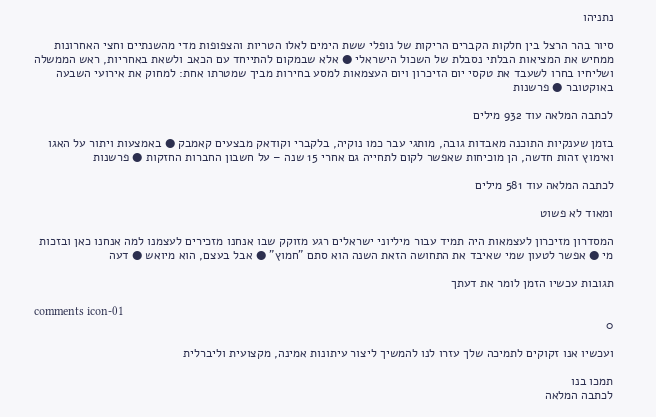נתניהו

סיור בהר הרצל בין חלקות הקברים הריקות של נופלי ששת הימים לאלו הטריות והצפופות מדי מהשנתיים וחצי האחרונות ממחיש את המציאות הבלתי נסבלת של השכול הישראלי ● אלא שבמקום להתייחד עם הכאב ולשאת באחריות, ראש הממשלה ושליחיו בחרו לשעבד את טקסי יום הזיכרון ויום העצמאות למסע בחירות מביך שמטרתו אחת: למחוק את אירועי השבעה באוקטובר ● פרשנות

לכתבה המלאה עוד 932 מילים

בזמן שענקיות התוכנה מאבדות גובה, מותגי עבר כמו נוקיה, בלקברי וקודאק מבצעים קאמבק ● באמצעות ויתור על האגו ואימוץ זהות חדשה, הן מוכיחות שאפשר לקום לתחייה גם אחרי 15 שנה – על חשבון החברות החזקות ● פרשנות

לכתבה המלאה עוד 581 מילים

ומאוד לא פשוט

המסדרון מזיכרון לעצמאות היה תמיד עבור מיליוני ישראלים רגע מזוקק שבו אנחנו מזכירים לעצמנו למה אנחנו כאן ובזכות מי ● אפשר לטעון שמי שאיבד את התחושה הזאת השנה הוא סתם "חמוץ" ● אבל בעצם, הוא מיואש ● דעה

תגובות עכשיו הזמן לומר את דעתך

comments icon-01
0

ועכשיו אנו זקוקים לתמיכה שלך עזרו לנו להמשיך ליצור עיתונות אמינה, מקצועית וליברלית

תמכו בנו
לכתבה המלאה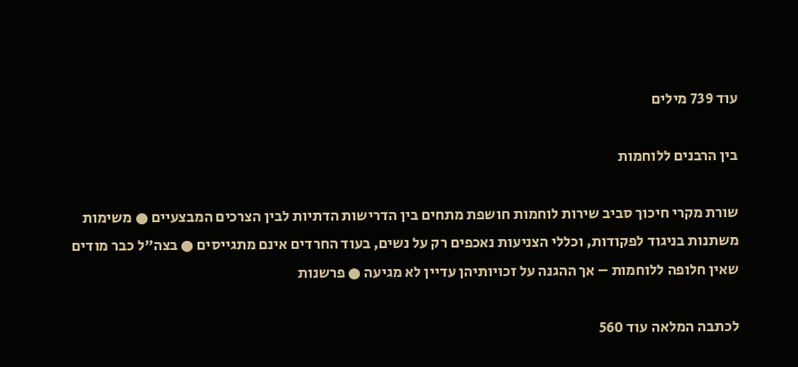עוד 739 מילים

בין הרבנים ללוחמות

שורת מקרי חיכוך סביב שירות לוחמות חושפת מתחים בין הדרישות הדתיות לבין הצרכים המבצעיים ● משימות משתנות בניגוד לפקודות, וכללי הצניעות נאכפים רק על נשים, בעוד החרדים אינם מתגייסים ● בצה"ל כבר מודים שאין חלופה ללוחמות – אך ההגנה על זכויותיהן עדיין לא מגיעה ● פרשנות

לכתבה המלאה עוד 560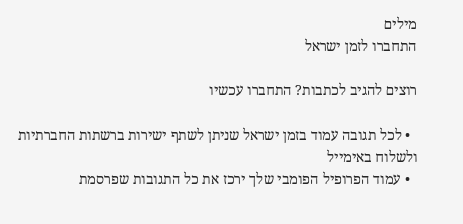מילים
התחברו לזמן ישראל

רוצים להגיב לכתבות? התחברו עכשיו

  • לכל תגובה עמוד בזמן ישראל שניתן לשתף ישירות ברשתות החברתיות ולשלוח באימייל
  • עמוד הפרופיל הפומבי שלך ירכז את כל התגובות שפרסמת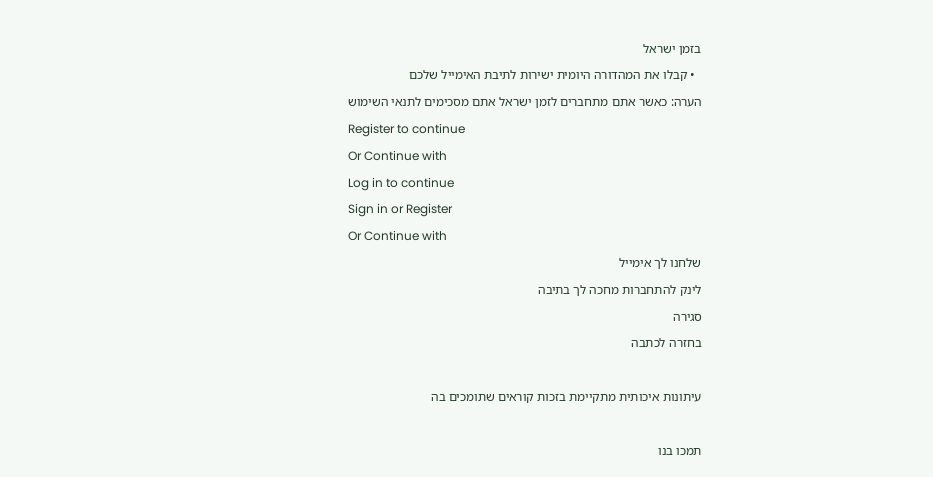בזמן ישראל
  • קבלו את המהדורה היומית ישירות לתיבת האימייל שלכם
הערה: כאשר אתם מתחברים לזמן ישראל אתם מסכימים לתנאי השימוש
Register to continue
Or Continue with
Log in to continue
Sign in or Register
Or Continue with
שלחנו לך אימייל
לינק להתחברות מחכה לך בתיבה
סגירה
בחזרה לכתבה

עיתונות איכותית מתקיימת בזכות קוראים שתומכים בה

תמכו בנו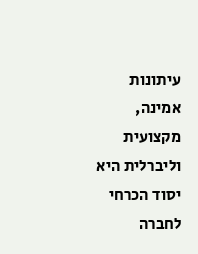עיתונות אמינה, מקצועית וליברלית היא יסוד הכרחי לחברה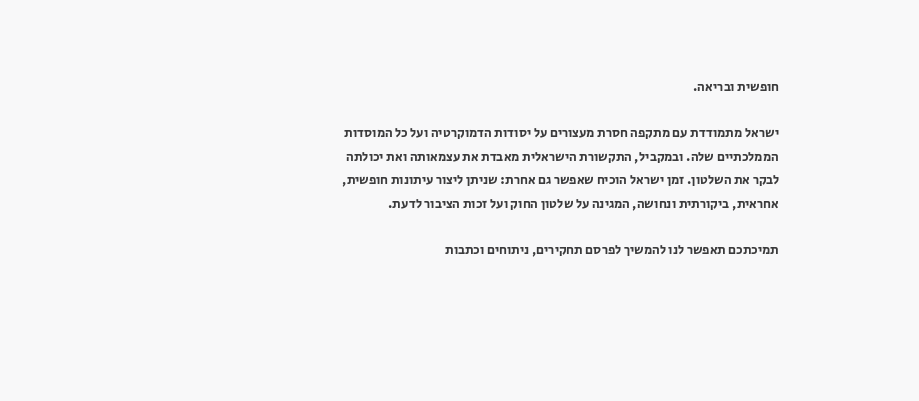חופשית ובריאה.

ישראל מתמודדת עם מתקפה חסרת מעצורים על יסודות הדמוקרטיה ועל כל המוסדות הממלכתיים שלה. ובמקביל, התקשורת הישראלית מאבדת את עצמאותה ואת יכולתה לבקר את השלטון. זמן ישראל הוכיח שאפשר גם אחרת: שניתן ליצור עיתונות חופשית, אחראית, ביקורתית ונחושה, המגינה על שלטון החוק ועל זכות הציבור לדעת.

תמיכתכם תאפשר לנו להמשיך לפרסם תחקירים, ניתוחים וכתבות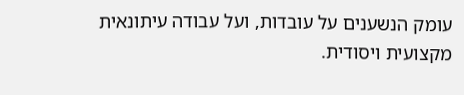עומק הנשענים על עובדות, ועל עבודה עיתונאית מקצועית ויסודית.